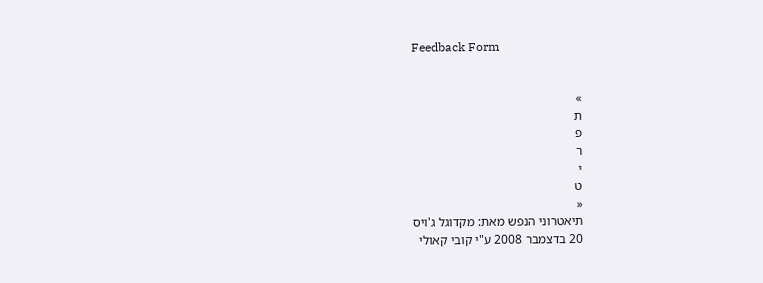Feedback Form


»
ת
פ
ר
י
ט
«
תיאטרוני הנפש מאת: מקדוגל ג'ויס
20 בדצמבר 2008 ע"י קובי קאולי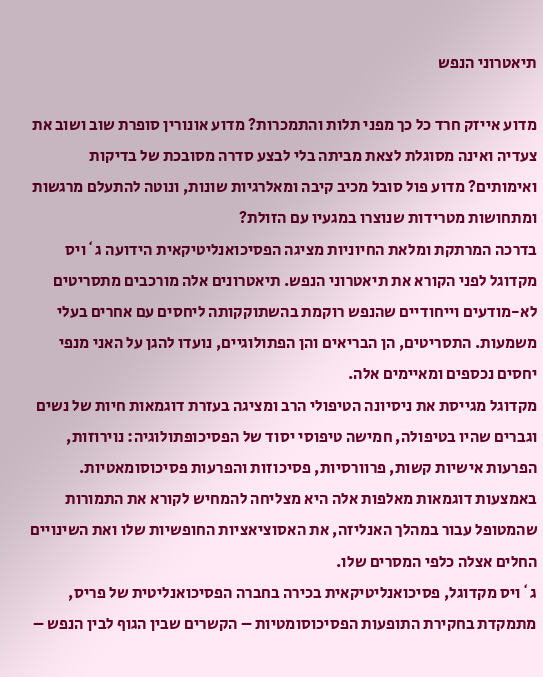תיאטרוני הנפש

מדוע אייזק חרד כל כך מפני תלות והתמכרות? מדוע אונורין סופרת שוב ושוב את צעדיה ואינה מסוגלת לצאת מביתה בלי לבצע סדרה מסובכת של בדיקות ואימותים? מדוע פול סובל מכיב קיבה ומאלרגיות שונות, ונוטה להתעלם מרגשות ומתחושות מטרידות שנוצרו במגעיו עם הזולת?
בדרכה המרתקת ומלאת החיוניות מציגה הפסיכואנליטיקאית הידועה ג`ויס מקדוגל לפני הקורא את תיאטרוני הנפש. תיאטרונים אלה מורכבים מתסריטים לא-מודעים וייחודיים שהנפש רוקמת בהשתוקקותה ליחסים עם אחרים בעלי משמעות. התסריטים, הן הבריאים והן הפתולוגיים, נועדו להגן על האני מנפי יחסים נכספים ומאיימים אלה.
מקדוגל מגייסת את ניסיונה הטיפולי הרב ומציגה בעזרת דוגמאות חיות של נשים וגברים שהיו בטיפולה, חמישה טיפוסי יסוד של הפסיכופתולוגיה: נוירוזות, הפרעות אישיות קשות, פרוורסיות, פסיכוזות והפרעות פסיכוסומאטיות. באמצעות דוגמאות מאלפות אלה היא מצליחה להמחיש לקורא את התמורות שהמטופל עבור במהלך האנליזה, את האסוציאציות החופשיות שלו ואת השינויים החלים אצלה כלפי המסרים שלו.
ג`ויס מקדוגל, פסיכואנליטיקאית בכירה בחברה הפסיכואנליטית של פריס, מתמקדת בחקירת התופעות הפסיכוסומטיות – הקשרים שבין הגוף לבין הנפש –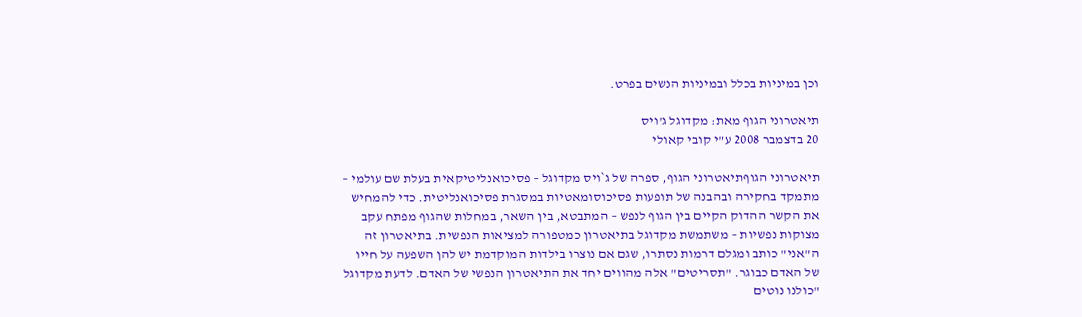וכן במיניות בכלל ובמיניות הנשים בפרט.

תיאטרוני הגוף מאת: מקדוגל ג'ויס
20 בדצמבר 2008 ע"י קובי קאולי

תיאטרוני הגוףתיאטרוני הגוף, ספרה של ג`ויס מקדוגל – פסיכואנליטיקאית בעלת שם עולמי – מתמקד בחקירה ובהבנה של תופעות פסיכוסומאטיות במסגרת פסיכואנליטית. כדי להמחיש את הקשר ההדוק הקיים בין הגוף לנפש – המתבטא, בין השאר, במחלות שהגוף מפתח עקב מצוקות נפשיות – משתמשת מקדוגל בתיאטרון כמטפורה למציאות הנפשית. בתיאטרון זה ה"אני" כותב ומגלם דרמות נסתרו, שגם אם נוצרו בילדות המוקדמת יש להן השפעה על חייו של האדם כבוגר. "תסריטים" אלה מהווים יחד את התיאטרון הנפשי של האדם. לדעת מקדוגל "כולנו נוטים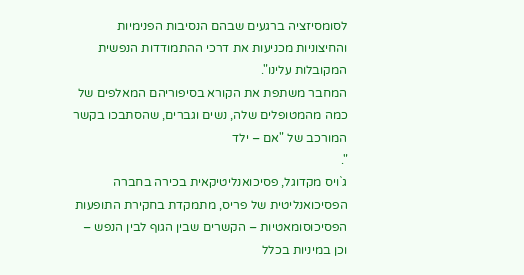לסומסיזציה ברגעים שבהם הנסיבות הפנימיות והחיצוניות מכניעות את דרכי ההתמודדות הנפשית המקובלות עלינו".
המחבר משתפת את הקורא בסיפוריהם המאלפים של כמה מהמטופלים שלה, נשים וגברים, שהסתבכו בקשר המורכב של "אם – ילד
".
ג`ויס מקדוגל, פסיכואנליטיקאית בכירה בחברה הפסיכואנליטית של פריס, מתמקדת בחקירת התופעות הפסיכוסומאטיות – הקשרים שבין הגוף לבין הנפש – וכן במיניות בכלל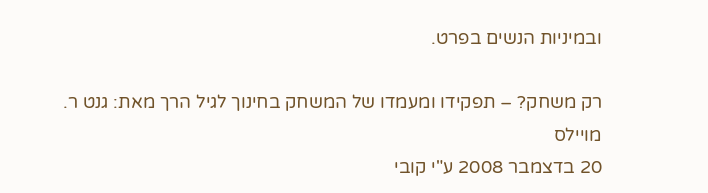ובמיניות הנשים בפרט.

רק משחק? – תפקידו ומעמדו של המשחק בחינוך לגיל הרך מאת: גנט ר. מויילס
20 בדצמבר 2008 ע"י קובי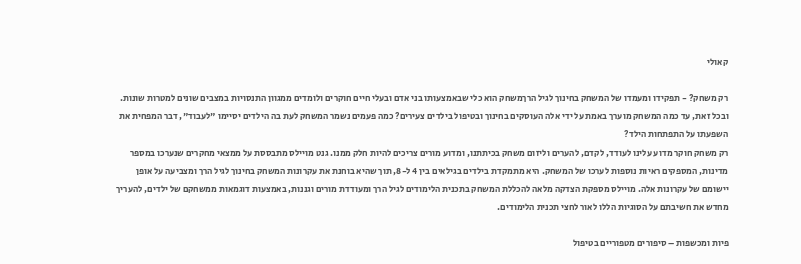קאולי

רק משחק? - תפקידו ומעמדו של המשחק בחינוך לגיל הרךמשחק הוא כלי שבאמצעותו בני אדם ובעלי חיים חוקרים ולומדים ממגוון התנסויות במצבים שונים למטרות שונות. ובכל זאת, עד כמה המשחק מוערך באמת על ידי אלה העוסקים בחינוך ובטיפול בילדים צעירים? כמה פעמים נשמר המשחק לעת בה הילדים יסיימו "לעבוד", דבר המפחית את השפעתו על התפתחות הילד?
רק משחק חוקר מדוע עלינו לעודד, לקדם, להערים וליזום משחק בכיתתנו, ומדוע מורים צריכים להיות חלק ממנו. גנט מויילס מתבססת על ממצאי מחקרים שנערכו במספר מדינות, המספקים ראיות נוספות לערכו של המשחק. היא מתמקדת בילדים בגילאים בין 4 ל-8, תוך שהיא בוחנת את עקרונות המשחק בחינוך לגיל הרך ומצביעה על אופן יישומם של עקרונות אלה. מויילס מספקת הצדקה מלאה להכללת המשחק בתכנית הלימודים לגיל הרך ומעודדת מורים וגננות, באמצעות דוגמאות ממשחקם של ילדים, להעריך מחדש את חשיבתם על הסוגיות הללו לאור לחצי תכנית הלימודים.

פיות ומכשפות – סיפורים מטפוריים בטיפול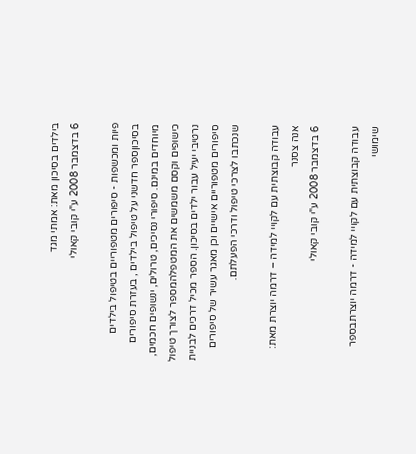בילדים בסיכון מאת: אמתי מגד
6 בדצמבר 2008 ע"י קובי קאולי

פיות ומכשפות - סיפורים מטפוריים בטיפול בילדים בסיכוןספר חדשני על טיפול בילדים , בעזרת סיפורים מיוחדים במינם. סיפורי נסיכים, טרולים, ינשופים חכמים, כישופים וקסם משמשים את המטפלהמספר לצורך טיפול נרטיבי יעיל עבור ילדים בסיכון. הספר מכיל דרכים לבניית סיפורים מטפוריים אישיים וכן מאגר עשיר של סיפורים שנכתבו לצרכי טיפול ודרכי הפעלתם.

עבודה קבוצתית עם לקויי למידה – דרמה יוצרת מאת: אנה צסנר
6 בדצמבר 2008 ע"י קובי קאולי

עבודה קבוצתית עם לקויי למידה - דרמה יוצרתבספר שימושי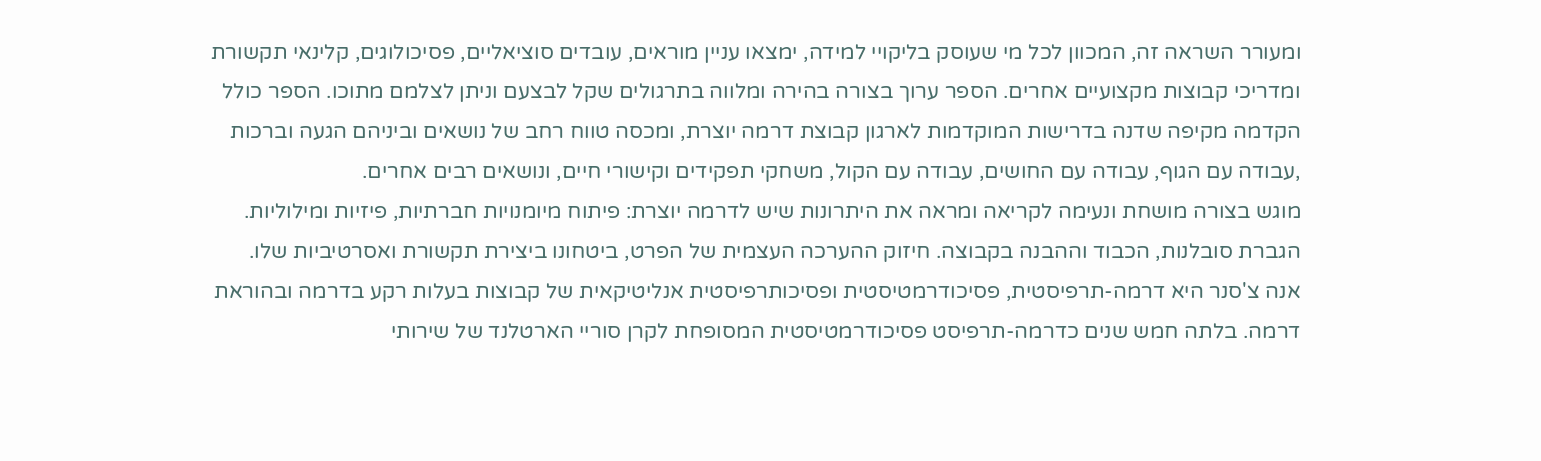ומעורר השראה זה, המכוון לכל מי שעוסק בליקויי למידה, ימצאו עניין מוראים, עובדים סוציאליים, פסיכולוגים, קלינאי תקשורת ומדריכי קבוצות מקצועיים אחרים. הספר ערוך בצורה בהירה ומלווה בתרגולים שקל לבצעם וניתן לצלמם מתוכו. הספר כולל הקדמה מקיפה שדנה בדרישות המוקדמות לארגון קבוצת דרמה יוצרת, ומכסה טווח רחב של נושאים וביניהם הגעה וברכות ,עבודה עם הגוף, עבודה עם החושים, עבודה עם הקול, משחקי תפקידים וקישורי חיים, ונושאים רבים אחרים.
מוגש בצורה מושחת ונעימה לקריאה ומראה את היתרונות שיש לדרמה יוצרת: פיתוח מיומנויות חברתיות, פיזיות ומילוליות. הגברת סובלנות, הכבוד וההבנה בקבוצה. חיזוק ההערכה העצמית של הפרט, ביטחונו ביצירת תקשורת ואסרטיביות שלו.
אנה צ'סנר היא דרמה-תרפיסטית, פסיכודרמטיסטית ופסיכותרפיסטית אנליטיקאית של קבוצות בעלות רקע בדרמה ובהוראת דרמה. בלתה חמש שנים כדרמה-תרפיסט פסיכודרמטיסטית המסופחת לקרן סוריי הארטלנד של שירותי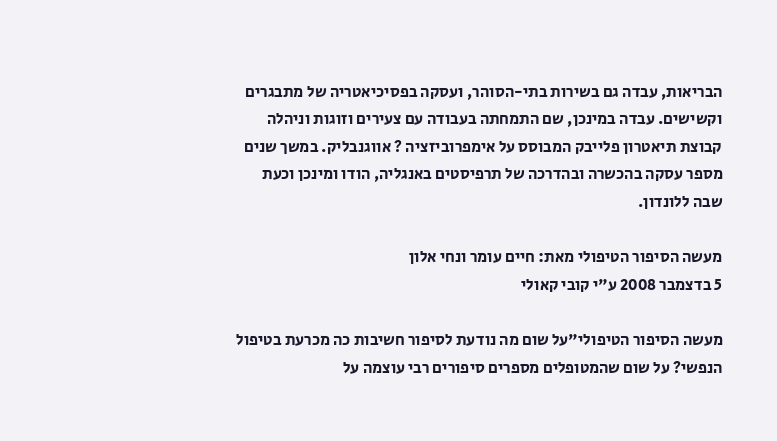הבריאות, עבדה גם בשירות בתי-הסוהר, ועסקה בפסיכיאטריה של מתבגרים וקשישים. עבדה במינכן, שם התמחתה בעבודה עם צעירים וזוגות וניהלה קבוצת תיאטרון פלייבק המבוסס על אימפרוביזציה ? אווגנבליק. במשך שנים מספר עסקה בהכשרה ובהדרכה של תרפיסטים באנגליה, הודו ומינכן וכעת שבה ללונדון.

מעשה הסיפור הטיפולי מאת: חיים עומר ונחי אלון
5 בדצמבר 2008 ע"י קובי קאולי

מעשה הסיפור הטיפולי"על שום מה נודעת לסיפור חשיבות כה מכרעת בטיפול הנפשי? על שום שהמטופלים מספרים סיפורים רבי עוצמה על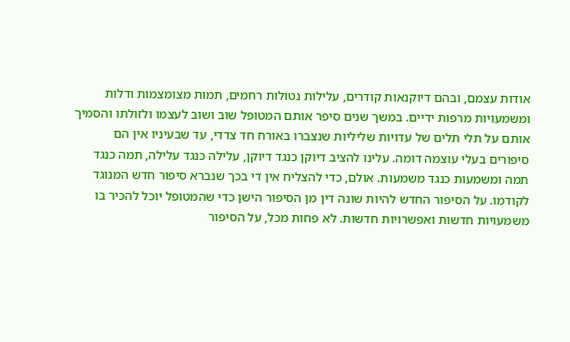אודות עצמם, ובהם דיוקנאות קודרים, עלילות נטולות רחמים, תמות מצומצמות ודלות ומשמעויות מרפות ידיים. במשך שנים סיפר אותם המטופל שוב ושוב לעצמו ולזולתו והסמיך אותם על תלי תלים של עדויות שליליות שנצברו באורח חד צדדי, עד שבעיניו אין הם סיפורים בעלי עוצמה דומה. עלינו להציב דיוקן כנגד דיוקן, עלילה כנגד עלילה, תמה כנגד תמה ומשמעות כנגד משמעות. אולם, כדי להצליח אין די בכך שנברא סיפור חדש המנוגד לקודמו. על הסיפור החדש להיות שונה דין מן הסיפור הישן כדי שהמטופל יוכל להכיר בו משמעויות חדשות ואפשרויות חדשות. לא פחות מכל, על הסיפור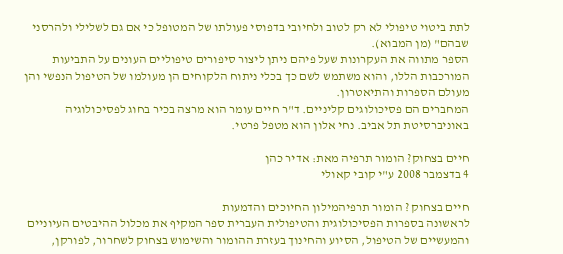לתת ביטוי טיפולי לא רק לטוב ולחיובי בדפוסי פעולתו של המטופל כי אם גם לשלילי ולהרסני שבהם" (מן המבוא).
הספר מתווה את העקרונות שעל פיהם ניתן ליצור סיפורים טיפוליים העונים על התביעות המורכבות הללו, והוא משתמש לשם כך בכלי ניתוח הלקוחים הן מעולמו של הטיפול הנפשי והן מעולם הספרות והתיאטרון.
המחברים הם פסיכולוגים קליניים. ד"ר חיים עומר הוא מרצה בכיר בחוג לפסיכולוגיה באוניברסיטת תל אביב. נחי אלון הוא מטפל פרטי.

חיים בצחוק? הומור תרפיה מאת: אדיר כהן
4 בדצמבר 2008 ע"י קובי קאולי

חיים בצחוק ? הומור תרפיהמילון החיוכים והדמעות
לראשונה בספרות הפסיכולוגית והטיפולית העברית ספר המקיף את מכלול ההיבטים העיוניים והמעשיים של הטיפול, הסיוע והחינוך בעזרת ההומור והשימוש בצחוק לשחרור, לפורקן,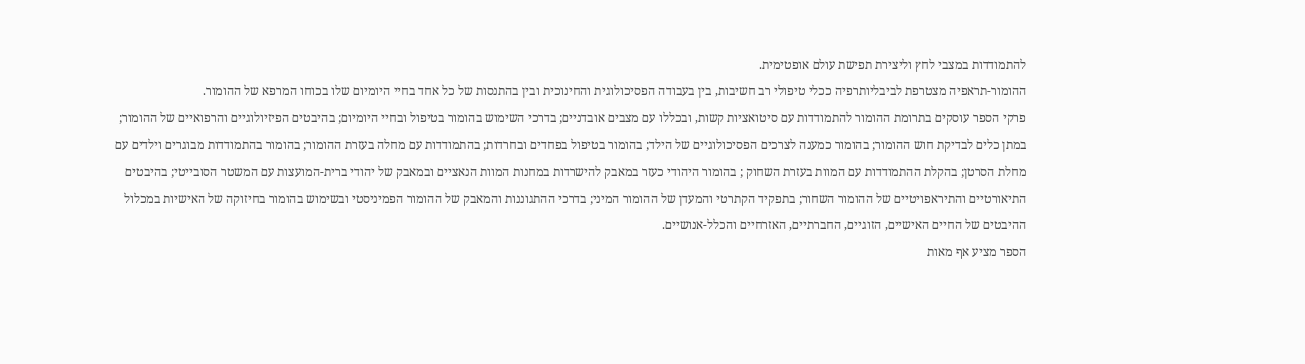להתמודדות במצבי לחץ וליצירת תפישת עולם אופטימית.
ההומור-תראפיה מצטרפת לביבליותרפיה ככלי טיפולי רב חשיבות, בין בעבודה הפסיכולוגית והחינוכית ובין בהתנסות של כל אחד בחיי היומיום שלו בכוחו המרפא של ההומור.
פרקי הספר עוסקים בתרומת ההומור להתמודדות עם סיטואציות קשות, ובכללו עם מצבים אובדניים; בדרכי השימוש בהומור בטיפול ובחיי היומיום; בהיבטים הפיזיולוגיים והרפואיים של ההומור; במתן כלים לבדיקת חוש ההומור; בהומור כמענה לצרכים הפסיכולוגיים של הילד; בהומור בטיפול בפחדים ובחרדות; בהתמודדות עם מחלה בעזרת ההומור; בהומור בהתמודדות מבוגרים וילדים עם מחלת הסרטן; בהקלת ההתמודדות עם המוות בעזרת השחוק ; בהומור היהודי כעזר במאבק להישרדות במחנות המוות הנאציים ובמאבק של יהודי ברית-המועצות עם המשטר הסובייטי; בהיבטים התיאורטיים והתיראפויטיים של ההומור השחור; בתפקיד הקתרטי והמעדן של ההומור המיני; בדרכי ההתגוננות והמאבק של ההומור הפמיניסטי ובשימוש בהומור בחיזוקה של האישיות במכלול ההיבטים של החיים האישיים, הזוגיים, החברתיים, האזרחיים והכלל-אנושיים.
הספר מציע אף מאות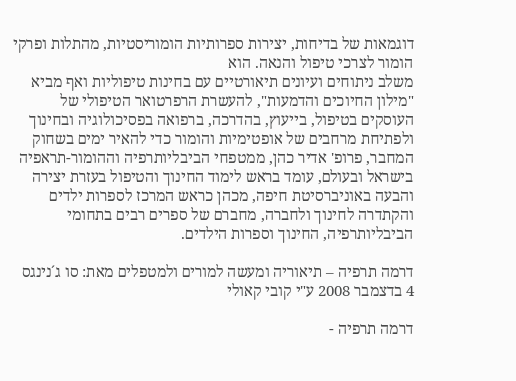דוגמאות של בדיחות, יצירות ספרותיות הומוריסטיות, מהתלות ופרקי הומור לצרכי טיפול והנאה. הוא
משלב ניתוחים ועיונים תיאורטיים עם בחינות טיפוליות ואף מביא "מילון החיוכים והדמעות", להעשרת הרפרטואר הטיפולי של העוסקים בטיפול, בייעוץ, בהדרכה, ברפואה בפסיכולוגיה ובחינוך ולפתיחת מרחבים של אופטימיות והומור כדי להאיר ימים בשחוק
המחבר, פרופ' אדיר כהן, ממטפחי הביבליותרפיה וההומור-תראפיה בישראל ובעולם, עומד בראש לימוד החינוך והטיפול בעזרת יצירה והבעה באוניברסיטת חיפה, מכהן כראש המרכז לספרות ילדים והקתדרה לחינוך ולחברה, מחברם של ספרים רבים בתחומי הביבליותרפיה, החינוך וספרות הילדים.

דרמה תרפיה – תיאוריה ומעשה למורים ולמטפלים מאת: סו ג´נינגס
4 בדצמבר 2008 ע"י קובי קאולי

דרמה תרפיה -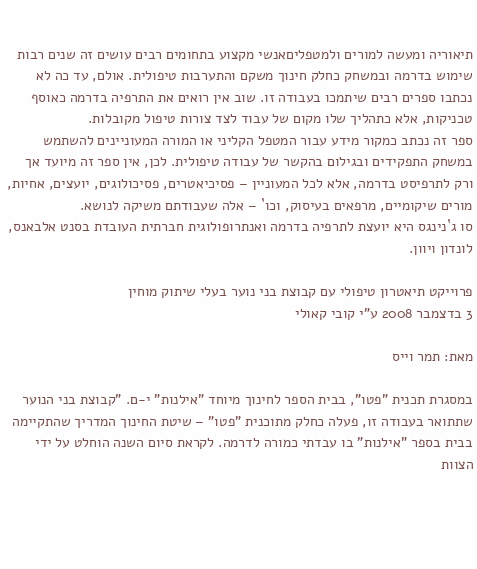תיאוריה ומעשה למורים ולמטפליםאנשי מקצוע בתחומים רבים עושים זה שנים רבות שימוש בדרמה ובמשחק כחלק חינוך משקם והתערבות טיפולית. אולם, עד כה לא נכתבו ספרים רבים שיתמכו בעבודה זו. שוב אין רואים את התרפיה בדרמה כאוסף טכניקות, אלא כתהליך שלו מקום של עבוד לצד צורות טיפול מקובלות.
ספר זה נכתב כמקור מידע עבור המטפל הקליני או המורה המעוניינים להשתמש במשחק התפקידים ובגילום בהקשר של עבודה טיפולית. לכן, אין ספר זה מיועד אך ורק לתרפיסט בדרמה, אלא לכל המעוניין – פסיכיאטרים, פסיכולוגים, יועצים, אחיות, מורים שיקומיים, מרפאים בעיסוק, וכו` – אלה שעבודתם משיקה לנושא.
סו ג`נינגס היא יועצת לתרפיה בדרמה ואנתרופולוגית חברתית העובדת בסנט אלבאנס, לונדון ויוון.

פרוייקט תיאטרון טיפולי עם קבוצת בני נוער בעלי שיתוק מוחין
3 בדצמבר 2008 ע"י קובי קאולי

מאת: תמר וייס

במסגרת תכנית "פטו", בבית הספר לחינוך מיוחד "אילנות" י-ם. "קבוצת בני הנוער שתתואר בעבודה זו, פעלה כחלק מתוכנית "פטו" – שיטת החינוך המדריך שהתקיימה בבית בספר "אילנות" בו עבדתי כמורה לדרמה. לקראת סיום השנה הוחלט על ידי הצוות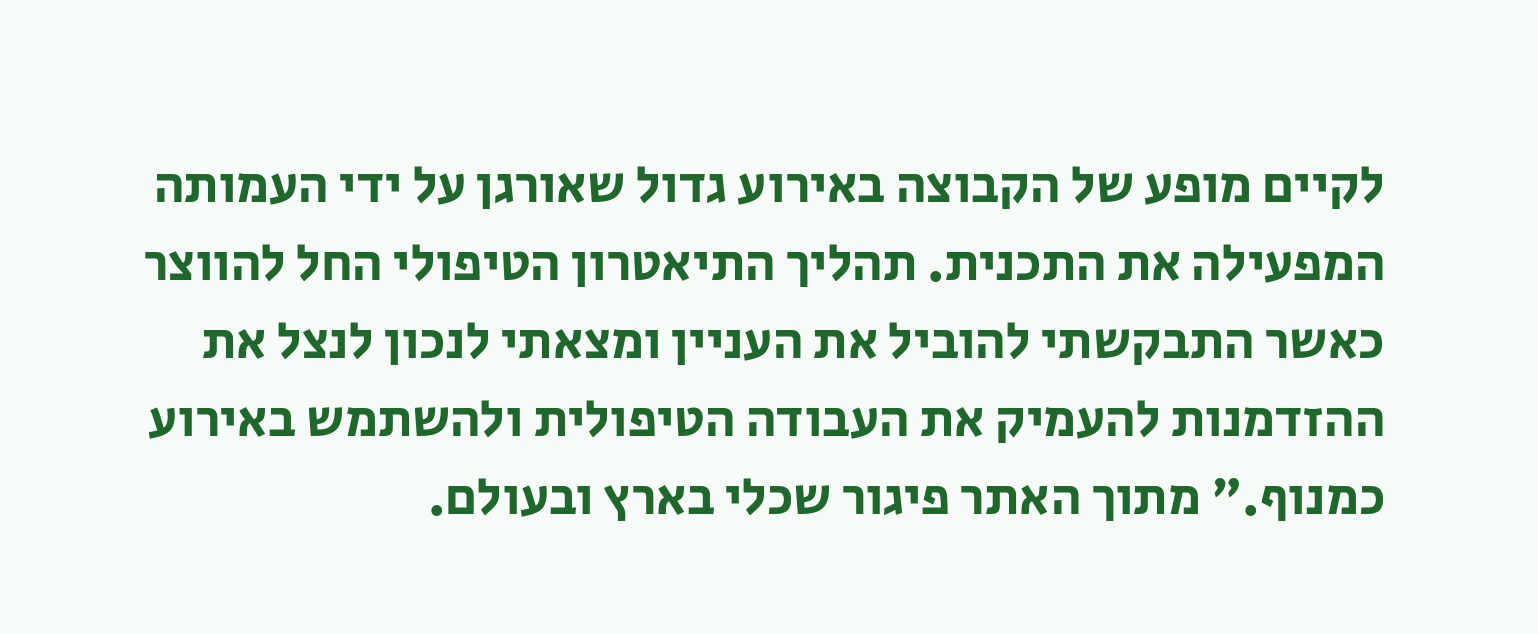לקיים מופע של הקבוצה באירוע גדול שאורגן על ידי העמותה המפעילה את התכנית. תהליך התיאטרון הטיפולי החל להווצר כאשר התבקשתי להוביל את העניין ומצאתי לנכון לנצל את ההזדמנות להעמיק את העבודה הטיפולית ולהשתמש באירוע כמנוף." מתוך האתר פיגור שכלי בארץ ובעולם.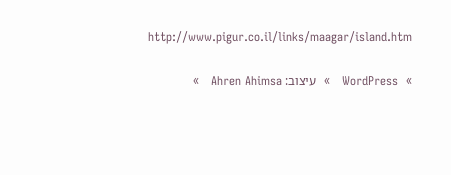http://www.pigur.co.il/links/maagar/island.htm

»  WordPress   »  עיצוב: Ahren Ahimsa   »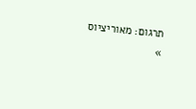תרגום: מאוריציוס   »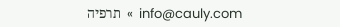info@cauly.com  »  תרפיה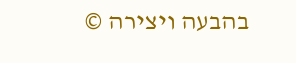בהבעה ויצירה ©